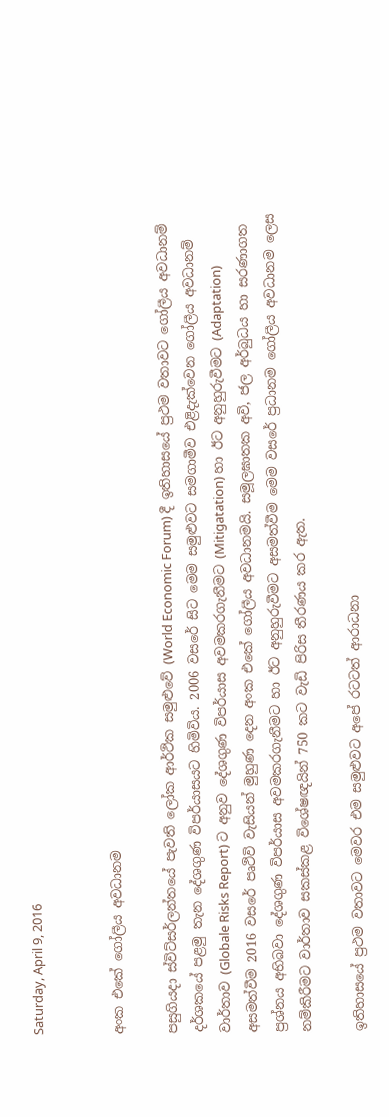Saturday, April 9, 2016


අංක එකේ ගෝලීය අවධානම

පසුගියදා ස්විට්සර්ලන්තයේ පැවති ලෝක ආර්ථික සමුළුවේ (World Economic Forum) දී ඉතිහාසයේ ප්‍රථම වතාවට ගෝලීය අවධානම් දර්ශකයේ පළමු තැන දේශගුණ විපර්යාසයට හිමිවිය. 2006 වසරේ සිට මෙම සමුළුවට සමගාමීව එළිදැක්වෙන ගෝලීය අවධානම් වාර්තාව (Globale Risks Report) ට අනුව දේශගුණ විපර්යාස අවමකරගැනීමට (Mitigatation) හා ඊට අනුහුරුවීමට (Adaptation) අසමත්වීම 2016 වසරේ පෘථිවි වැසියන් මුහුණ දෙන අංක එකේ ගෝලීය අවධානමයි. සමූලඝාතක අවි, ජල අර්බුධය හා සරණාගත ප්‍රශ්නය අභිබවා දේශගුණ විපර්යාස අවමකරගැනීමට හා ඊට අනුහුරුවීමට අසමත්වීම මෙම වසරේ ප්‍රධානම ගෝලීය අවධානම ලෙස නම්කිරීමට වාර්තාව සකස්කළ විශේෂඥයින් 750 කට වැඩි පිරිස තීරණය කර ඇත.

ඉතිහාසයේ ප්‍රථම වතාවට මෙවර එම සමුළුවට අපේ රටටත් ආරාධනා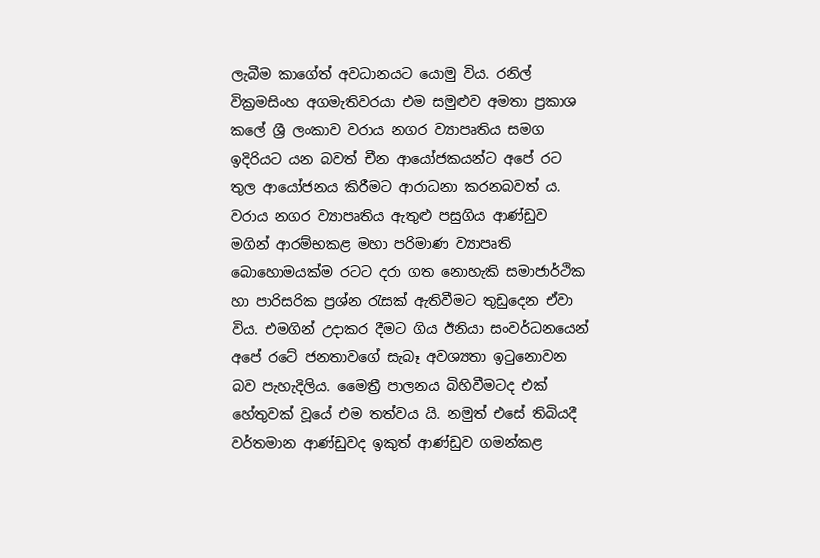ලැබීම කාගේත් අවධානයට යොමු විය. රනිල් වික්‍රමසිංහ අගමැතිවරයා එම සමුළුව අමතා ප්‍රකාශ කලේ ශ්‍රී ලංකාව වරාය නගර ව්‍යාපෘතිය සමග ඉදිරියට යන බවත් චීන ආයෝජකයන්ට අපේ රට තුල ආයෝජනය කිරීමට ආරාධනා කරනබවත් ය. වරාය නගර ව්‍යාපෘතිය ඇතුළු පසුගිය ආණ්ඩුව මගින් ආරම්භකළ මහා පරිමාණ ව්‍යාපෘති බොහොමයක්ම රටට දරා ගත නොහැකි සමාජාර්ථික හා පාරිසරික ප්‍රශ්න රැසක් ඇතිවීමට තුඩුදෙන ඒවා විය. එමගින් උදාකර දීමට ගිය ඊනියා සංවර්ධනයෙන් අපේ රටේ ජනතාවගේ සැබෑ අවශ්‍යතා ඉටුනොවන බව පැහැදිලිය. මෛත්‍රී පාලනය බිහිවීමටද එක් හේතුවක් වූයේ එම තත්වය යි. නමුත් එසේ තිබියදී වර්තමාන ආණ්ඩුවද ඉකුත් ආණ්ඩුව ගමන්කළ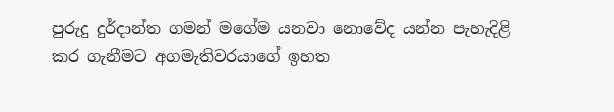පුරුදු දුර්දාන්ත ගමන් මගේම යනවා නොවේද යන්න පැහැදිළි කර ගැනීමට අගමැතිවරයාගේ ඉහත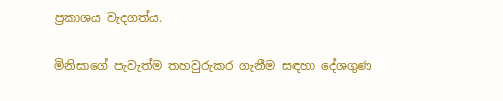ප්‍රකාශය වැදගත්ය.

මිනිසාගේ පැවැත්ම තහවුරුකර ගැනීම සඳහා දේශගුණ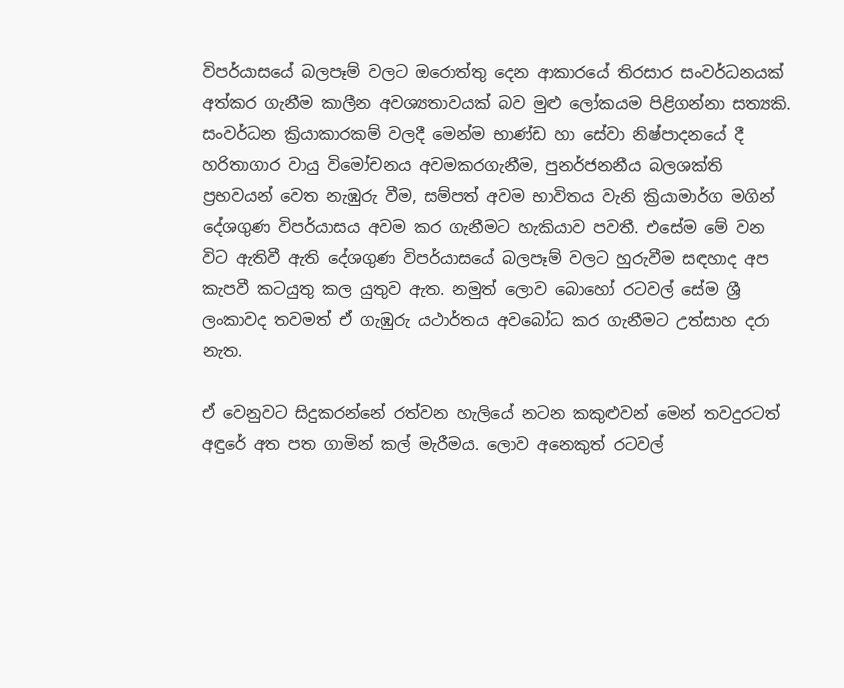විපර්යාසයේ බලපෑම් වලට ඔරොත්තු දෙන ආකාරයේ තිරසාර සංවර්ධනයක් අත්කර ගැනීම කාලීන අවශ්‍යතාවයක් බව මුළු ලෝකයම පිළිගන්නා සත්‍යකි. සංවර්ධන ක්‍රියාකාරකම් වලදී මෙන්ම භාණ්ඩ හා සේවා නිෂ්පාදනයේ දී හරිතාගාර වායු විමෝචනය අවමකරගැනීම, පුනර්ජනනීය බලශක්ති ප්‍රභවයන් වෙත නැඹුරු වීම, සම්පත් අවම භාවිතය වැනි ක්‍රියාමාර්ග මගින් දේශගුණ විපර්යාසය අවම කර ගැනීමට හැකියාව පවතී. එසේම මේ වන විට ඇතිවී ඇති දේශගුණ විපර්යාසයේ බලපෑම් වලට හුරුවීම සඳහාද අප කැපවී කටයුතු කල යුතුව ඇත. නමුත් ලොව බොහෝ රටවල් සේම ශ්‍රී ලංකාවද තවමත් ඒ ගැඹුරු යථාර්තය අවබෝධ කර ගැනීමට උත්සාහ දරා නැත.

ඒ වෙනුවට සිදුකරන්නේ රත්වන හැලියේ නටන කකුළුවන් මෙන් තවදුරටත් අඳුරේ අත පත ගාමින් කල් මැරීමය. ලොව අනෙකුත් රටවල්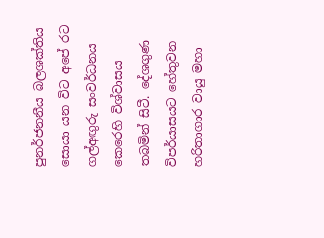පුනර්ජනනීය බලශක්තිය සොයා යන විට අපේ රට ගල්අඟුරු සංවර්ධනය කෙරෙහි විශ්වාසය තබමින් සිටී. දේශගුණ විපර්යාසයට හේතුවන හරිතාගාර වායු මහා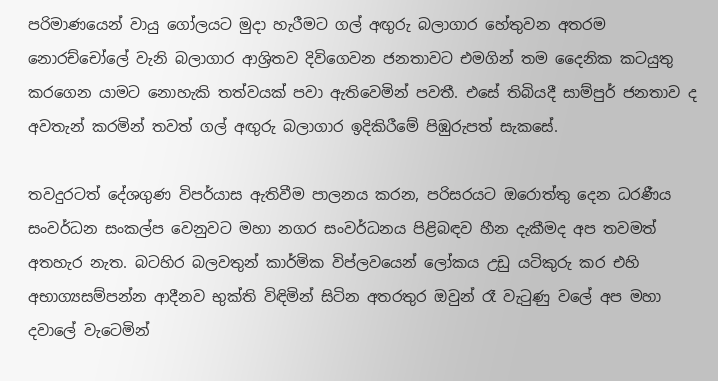පරිමාණයෙන් වායු ගෝලයට මුදා හැරීමට ගල් අඟුරු බලාගාර හේතුවන අතරම නොරච්චෝලේ වැනි බලාගාර ආශ්‍රිතව දිවිගෙවන ජනතාවට එමගින් තම දෛනික කටයුතු කරගෙන යාමට නොහැකි තත්වයක් පවා ඇතිවෙමින් පවතී. එසේ තිබියදී සාම්පුර් ජනතාව ද අවතැන් කරමින් තවත් ගල් අඟුරු බලාගාර ඉදිකිරීමේ පිඹුරුපත් සැකසේ.

තවදුරටත් දේශගුණ විපර්යාස ඇතිවීම පාලනය කරන, පරිසරයට ඔරොත්තු දෙන ධරණීය සංවර්ධන සංකල්ප වෙනුවට මහා නගර සංවර්ධනය පිළිබඳව හීන දැකීමද අප තවමත් අතහැර නැත. බටහිර බලවතුන් කාර්මික විප්ලවයෙන් ලෝකය උඩු යටිකුරු කර එහි අභාග්‍යසම්පන්න ආදීනව භුක්ති විඳිමින් සිටින අතරතුර ඔවුන් රෑ වැටුණු වලේ අප මහා දවාලේ වැටෙමින්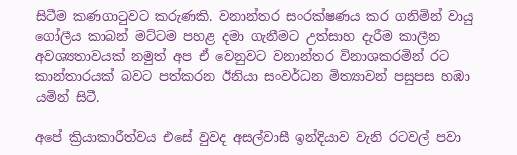සිටීම කණගාටුවට කරුණකි. වනාන්තර සංරක්ෂණය කර ගනිමින් වායු ගෝලීය කාබන් මට්ටම පහළ දමා ගැනීමට උත්සාහ දැරීම කාලීන අවශ්‍යතාවයක් නමුත් අප ඒ වෙනුවට වනාන්තර විනාශකරමින් රට කාන්තාරයක් බවට පත්කරන ඊනියා සංවර්ධන මිත්‍යාවන් පසුපස හඹා යමින් සිටී.

අපේ ක්‍රියාකාරීත්වය එසේ වුවද අසල්වාසී ඉන්දියාව වැනි රටවල් පවා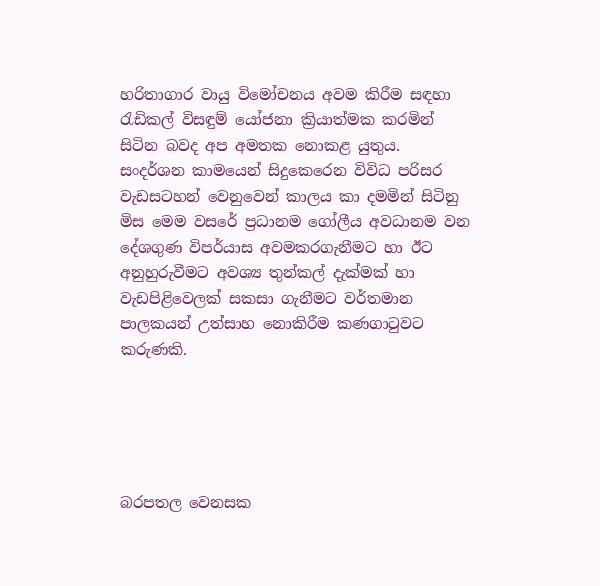හරිතාගාර වායු විමෝචනය අවම කිරීම සඳහා රැඩිකල් විසඳුම් යෝජනා ක්‍රියාත්මක කරමින් සිටින බවද අප අමතක නොකළ යුතුය. සංදර්ශන කාමයෙන් සිදුකෙරෙන විවිධ පරිසර වැඩසටහන් වෙනුවෙන් කාලය කා දමමින් සිටිනු මිස මෙම වසරේ ප්‍රධානම ගෝලීය අවධානම වන දේශගුණ විපර්යාස අවමකරගැනීමට හා ඊට අනුහුරුවීමට අවශ්‍ය තුන්කල් දැක්මක් හා වැඩපිළිවෙලක් සකසා ගැනීමට වර්තමාන පාලකයන් උත්සාහ නොකිරීම කණගාටුවට කරුණකි.





බරපතල වෙනසක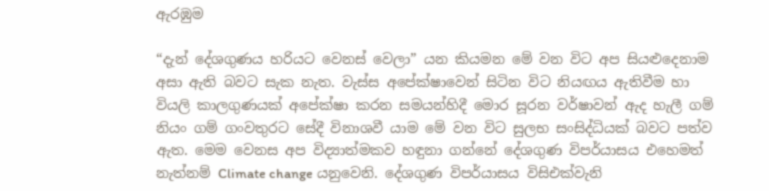ඇරඹුම

“දැන් දේශගුණය හරියට වෙනස් වෙලා” යන කියමන මේ වන විට අප සියළුදෙනාම අසා ඇති බවට සැක නැත. වැස්ස අපේක්ෂාවෙන් සිටින විට නියඟය ඇතිවීම හා වියලි කාලගුණයක් අපේක්ෂා කරන සමයන්හිදී මොර සූරන වර්ෂාවන් ඇද හැලී ගම් නියං ගම් ගංවතුරට සේදී විනාශවී යාම මේ වන විට සුලභ සංසිද්ධියක් බවට පත්ව ඇත. මෙම වෙනස අප විද්‍යාත්මකව හඳුනා ගන්නේ දේශගුණ විපර්යාසය එහෙමත් නැත්නම් Climate change යනුවෙනි. දේශගුණ විපර්යාසය විසිඑක්වැනි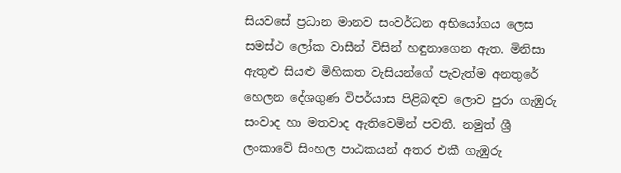සියවසේ ප්‍රධාන මානව සංවර්ධන අභියෝගය ලෙස සමස්ථ ලෝක වාසීන් විසින් හඳුනාගෙන ඇත. මිනිසා ඇතුළු සියළු මිහිකත වැසියන්ගේ පැවැත්ම අනතුරේ හෙලන දේශගුණ විපර්යාස පිළිබඳව ලොව පුරා ගැඹුරු සංවාද හා මතවාද ඇතිවෙමින් පවතී. නමුත් ශ්‍රී ලංකාවේ සිංහල පාඨකයන් අතර එකී ගැඹුරු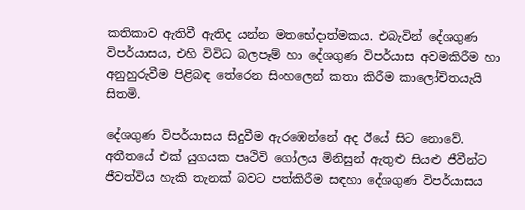කතිකාව ඇතිවී ඇතිද යන්න මතභේදාත්මකය. එබැවින් දේශගුණ විපර්යාසය, එහි විවිධ බලපෑම් හා දේශගුණ විපර්යාස අවමකිරීම හා අනුහුරුවීම පිළිබඳ තේරෙන සිංහලෙන් කතා කිරීම කාලෝචිතයැයි සිතමි.

දේශගුණ විපර්යාසය සිදුවීම ඇරඹෙන්නේ අද ඊයේ සිට නොවේ. අතීතයේ එක් යුගයක පෘථිවි ගෝලය මිනිසුන් ඇතුළු සියළු ජීවීන්ට ජීවත්විය හැකි තැනක් බවට පත්කිරීම සඳහා දේශගුණ විපර්යාසය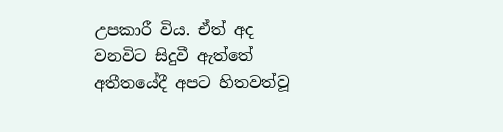උපකාරී විය. ඒත් අද වනවිට සිදුවී ඇත්තේ අතීතයේදී අපට හිතවත්වූ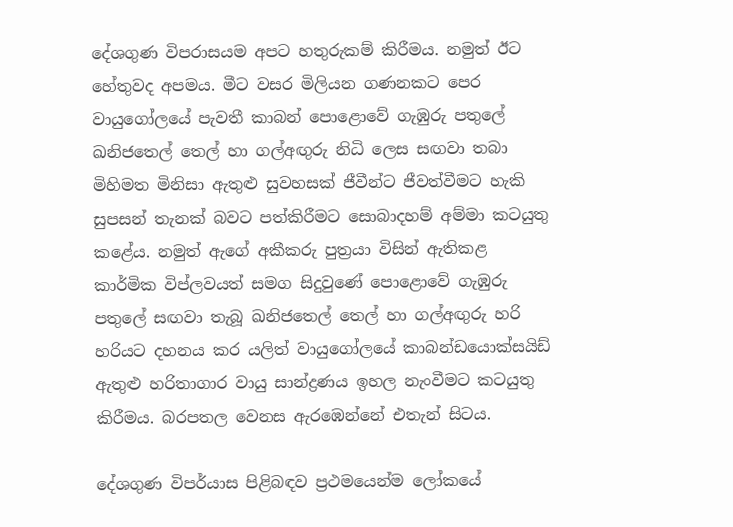දේශගුණ විපරාසයම අපට හතුරුකම් කිරීමය. නමුත් ඊට හේතුවද අපමය. මීට වසර මිලියන ගණනකට පෙර වායුගෝලයේ පැවතී කාබන් පොළොවේ ගැඹුරු පතුලේ ඛනිජතෙල් තෙල් හා ගල්අඟුරු නිධි ලෙස සඟවා තබා මිහිමත මිනිසා ඇතුළු සුවහසක් ජීවීන්ට ජීවත්වීමට හැකි සුපසන් තැනක් බවට පත්කිරීමට සොබාදහම් අම්මා කටයුතු කළේය. නමුත් ඇගේ අකීකරු පුත්‍රයා විසින් ඇතිකළ කාර්මික විප්ලවයත් සමග සිදුවුණේ පොළොවේ ගැඹුරු පතුලේ සඟවා තැබූ ඛනිජතෙල් තෙල් හා ගල්අඟුරු හරි හරියට දහනය කර යලිත් වායුගෝලයේ කාබන්ඩයොක්සයිඩ් ඇතුළු හරිතාගාර වායු සාන්ද්‍රණය ඉහල නැංවීමට කටයුතු කිරීමය. බරපතල වෙනස ඇරඹෙන්නේ එතැන් සිටය.

දේශගුණ විපර්යාස පිළිබඳව ප්‍රථමයෙන්ම ලෝකයේ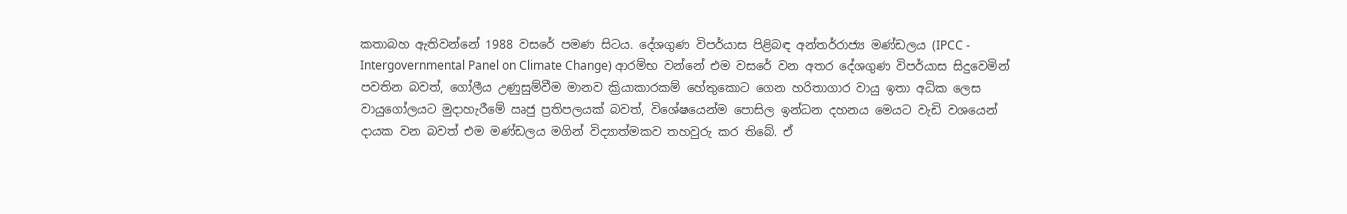කතාබහ ඇතිවන්නේ 1988 වසරේ පමණ සිටය. දේශගුණ විපර්යාස පිළිබඳ අන්තර්රාජ්‍ය මණ්ඩලය (IPCC - Intergovernmental Panel on Climate Change) ආරම්භ වන්නේ එම වසරේ වන අතර දේශගුණ විපර්යාස සිදුවෙමින් පවතින බවත්, ගෝලීය උණුසුම්වීම මානව ක්‍රියාකාරකම් හේතුකොට ගෙන හරිතාගාර වායු ඉතා අධික ලෙස වායුගෝලයට මුදාහැරීමේ ඍජු ප්‍රතිපලයක් බවත්, විශේෂයෙන්ම පොසිල ඉන්ධන දහනය මෙයට වැඩි වශයෙන් දායක වන බවත් එම මණ්ඩලය මගින් විද්‍යාත්මකව තහවුරු කර තිබේ. ඒ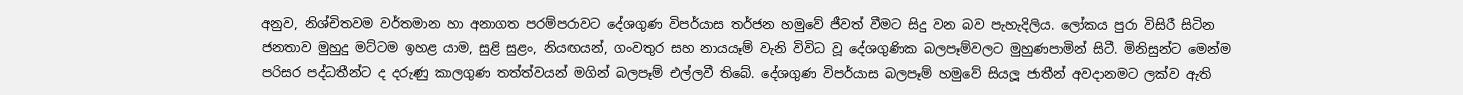අනුව, නිශ්චිතවම වර්තමාන හා අනාගත පරම්පරාවට දේශගුණ විපර්යාස තර්ජන හමුවේ ජීවත් වීමට සිදු වන බව පැහැදිලිය. ලෝකය පුරා විසිරී සිටින ජනතාව මුහුදු මට්ටම ඉහළ යාම, සුළි සුළං, නියඟයන්, ගංවතුර සහ නායයෑම් වැනි විවිධ වූ දේශගුණික බලපෑම්වලට මුහුණපාමින් සිටී. මිනිසුන්ට මෙන්ම පරිසර පද්ධතීන්ට ද දරුණු කාලගුණ තත්ත්වයන් මගින් බලපෑම් එල්ලවී තිබේ. දේශගුණ විපර්යාස බලපෑම් හමුවේ සියලූ ජාතීන් අවදානමට ලක්ව ඇති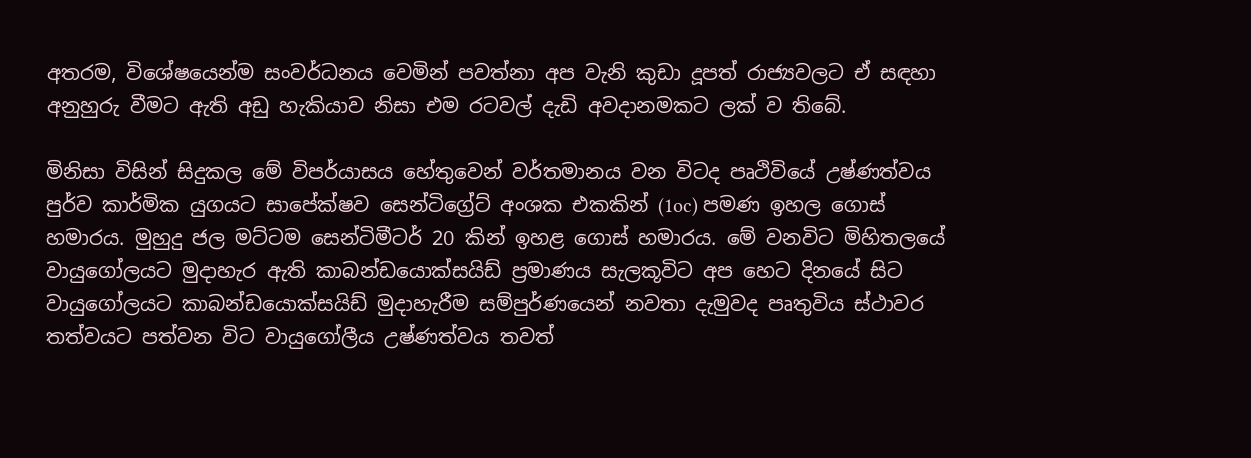අතරම, විශේෂයෙන්ම සංවර්ධනය වෙමින් පවත්නා අප වැනි කුඩා දූපත් රාජ්‍යවලට ඒ සඳහා අනුහුරු වීමට ඇති අඩු හැකියාව නිසා එම රටවල් දැඩි අවදානමකට ලක් ව තිබේ.

මිනිසා විසින් සිදුකල මේ විපර්යාසය හේතුවෙන් වර්තමානය වන විටද පෘථිවියේ උෂ්ණත්වය පුර්ව කාර්මික යුගයට සාපේක්ෂව සෙන්ටිග්‍රේට් අංශක එකකින් (1oc) පමණ ඉහල ගොස් හමාරය. මුහුදු ජල මට්ටම සෙන්ටිමීටර් 20 කින් ඉහළ ගොස් හමාරය. මේ වනවිට මිහිතලයේ වායුගෝලයට මුදාහැර ඇති කාබන්ඩයොක්සයිඩ් ප්‍රමාණය සැලකූවිට අප හෙට දිනයේ සිට වායුගෝලයට කාබන්ඩයොක්සයිඩ් මුදාහැරීම සම්පුර්ණයෙන් නවතා දැමුවද පෘතුවිය ස්ථාවර තත්වයට පත්වන විට වායුගෝලීය උෂ්ණත්වය තවත්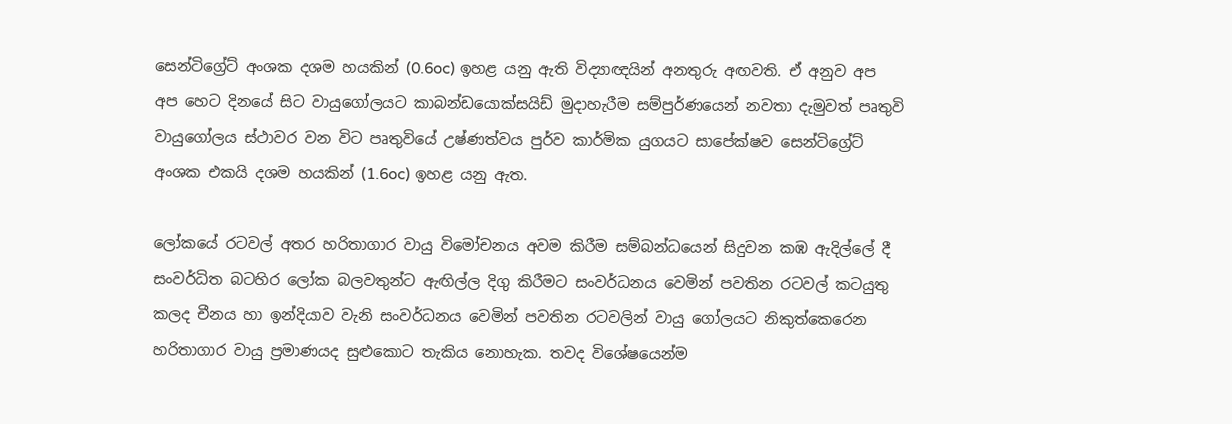සෙන්ටිග්‍රේට් අංශක දශම හයකින් (0.6oc) ඉහළ යනු ඇති විද්‍යාඥයින් අනතුරු අඟවති. ඒ අනුව අප අප හෙට දිනයේ සිට වායුගෝලයට කාබන්ඩයොක්සයිඩ් මුදාහැරීම සම්පුර්ණයෙන් නවතා දැමුවත් පෘතුවි වායුගෝලය ස්ථාවර වන විට පෘතුවියේ උෂ්ණත්වය පුර්ව කාර්මික යුගයට සාපේක්ෂව සෙන්ටිග්‍රේට් අංශක එකයි දශම හයකින් (1.6oc) ඉහළ යනු ඇත.

ලෝකයේ රටවල් අතර හරිතාගාර වායු විමෝචනය අවම කිරීම සම්බන්ධයෙන් සිදුවන කඹ ඇදිල්ලේ දී සංවර්ධිත බටහිර ලෝක බලවතුන්ට ඇඟිල්ල දිගු කිරීමට සංවර්ධනය වෙමින් පවතින රටවල් කටයුතු කලද චීනය හා ඉන්දියාව වැනි සංවර්ධනය වෙමින් පවතින රටවලින් වායු ගෝලයට නිකුත්කෙරෙන හරිතාගාර වායු ප්‍රමාණයද සුළුකොට තැකිය නොහැක. තවද විශේෂයෙන්ම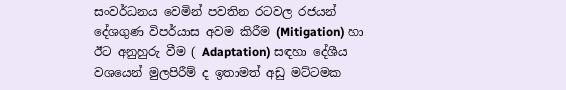සංවර්ධනය වෙමින් පවතින රටවල රජයන් දේශගුණ විපර්යාස අවම කිරීම (Mitigation) හා ඊට අනුහුරු වීම ( Adaptation) සඳහා දේශීය වශයෙන් මුලපිරීම් ද ඉතාමත් අඩු මට්ටමක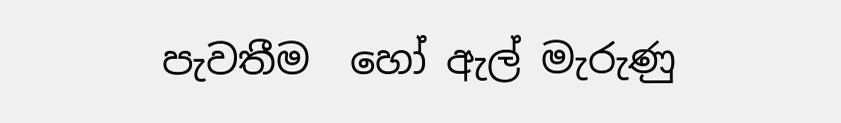පැවතීම  හෝ ඇල් මැරුණු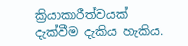ක්‍රියාකාරීත්වයක් දැක්වීම දැකිය හැකිය.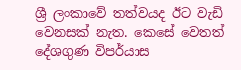ශ්‍රී ලංකාවේ තත්වයද ඊට වැඩි වෙනසක් නැත. කෙසේ වෙතත් දේශගුණ විපර්යාස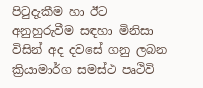පිටුදැකීම හා ඊට අනුහුරුවීම සඳහා මිනිසා විසින් අද දවසේ ගනු ලබන ක්‍රියාමාර්ග සමස්ථ පෘථිවි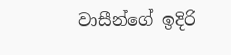වාසීන්ගේ ඉදිරි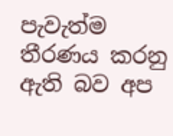පැවැත්ම තීරණය කරනු ඇති බව අප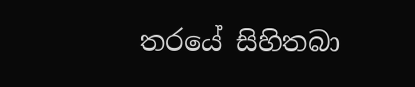තරයේ සිහිතබා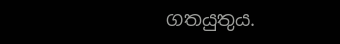ගතයුතුය.